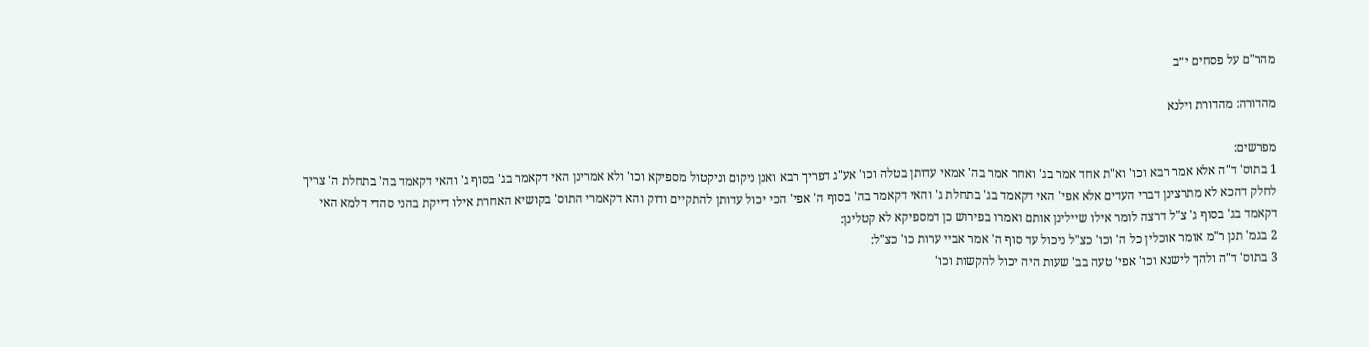מהר"ם על פסחים י״ב

מהדורה: מהדורת וילנא

מפרשים:
1 בתוס' ד"ה אלא אמר רבא וכו' וא"ת אחד אמר בג' ואחר אמר בה' אמאי עדותן בטלה וכו' אע"ג דפריך רבא ואנן ניקום וניקטול מספיקא וכו' ולא אמרינן האי דקאמר בג' בסוף ג' והאי דקאמד בה' בתחלת ה' צריך לחלק דהכא לא מתרצינן דברי העדים אלא אפי' האי דקאמד בג' בתחלת ג' והאי דקאמר בה' בסוף ה' אפי' הכי יכול עדותן להתקיים ודוק והא דקאמרי התוס' בקושיא האחרת אילו דייקת בהני סהדי דלמא האי דקאמד בג' בסוף ג' צ"ל דרצה לומר אילו שיילינן אותם ואמרו בפירוש כן דמספיקא לא קטלינן:
2 בגמ' תנן ר"מ אומר אוכלין כל ה' וכו' כצ"ל ניכול עד סוף ה' אמר אביי ערות כו' כצ"ל:
3 בתוס' ד"ה ולהך לישנא וכו' אפי' טעה בב' שעות היה יכול להקשות וכו'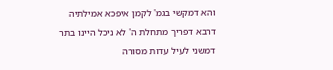והא דמקשי בגמ' לקמן איפכא אמילתיה דרבא דפריך מתחלת ה' לא ניכל היינו בתר דמשני לעיל עדות מסורה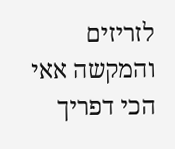לזריזים והמקשה אאי הכי דפריך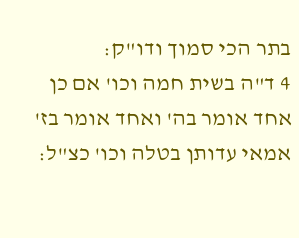בתר הכי סמוך ודו"ק:
4 ד"ה בשית חמה וכו' אם כן אחד אומר בה' ואחד אומר בז' אמאי עדותן בטלה וכו' כצ"ל: